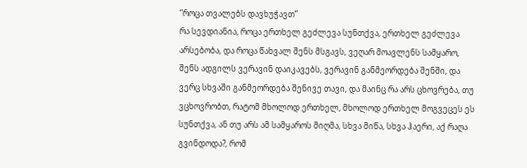“როცა თვალებს დავხუჭავთ”
რა სევდიანია, როცა ერთხელ გეძლევა სუნთქვა, ერთხელ გეძლევა არსებობა, და როცა წახვალ შენს მსგავს, ვეღარ მოავლენს სამყარო, შენს ადგილს ვერავინ დაიკავებს, ვერავინ განმეორდება შენში, და ვერც სხვაში განმეორდება შენივე თავი, და მაინც რა არს ცხოვრება, თუ ვცხოვრობთ, რატომ მხოლოდ ერთხელ, მხოლოდ ერთხელ მოგვეცეს ეს სუნთქვა, ან თუ არს ამ სამყაროს მიღმა, სხვა მიწა, სხვა ჰაერი, აქ რაღა გვინდოდა?, რომ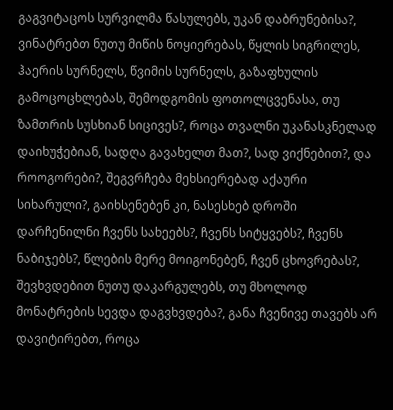გაგვიტაცოს სურვილმა წასულებს, უკან დაბრუნებისა?, ვინატრებთ ნუთუ მიწის ნოყიერებას, წყლის სიგრილეს, ჰაერის სურნელს, წვიმის სურნელს, გაზაფხულის გამოცოცხლებას, შემოდგომის ფოთოლცვენასა, თუ ზამთრის სუსხიან სიცივეს?, როცა თვალნი უკანასკნელად დაიხუჭებიან, სადღა გავახელთ მათ?, სად ვიქნებით?, და როოგორები?, შეგვრჩება მეხსიერებად აქაური სიხარული?, გაიხსენებენ კი, ნასესხებ დროში დარჩენილნი ჩვენს სახეებს?, ჩვენს სიტყვებს?, ჩვენს ნაბიჯებს?, წლების მერე მოიგონებენ, ჩვენ ცხოვრებას?, შევხვდებით ნუთუ დაკარგულებს, თუ მხოლოდ მონატრების სევდა დაგვხვდება?, განა ჩვენივე თავებს არ დავიტირებთ, როცა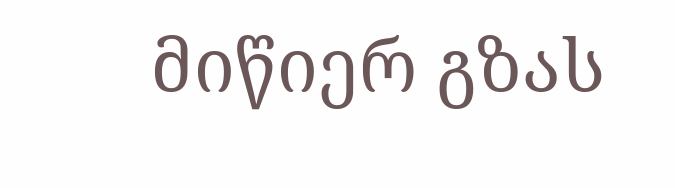მიწიერ გზას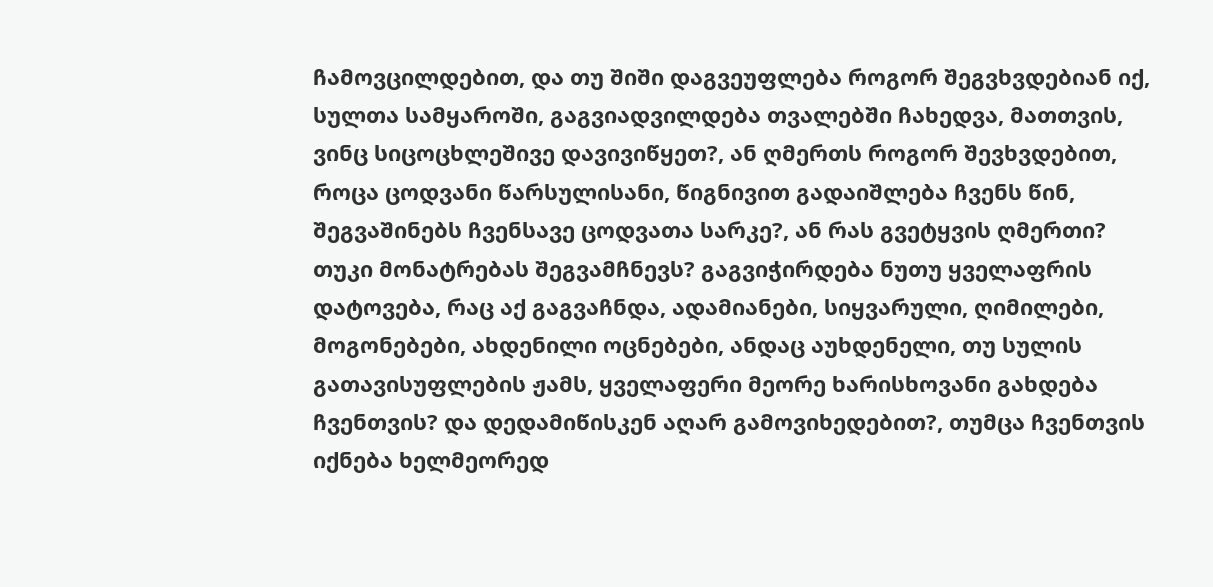ჩამოვცილდებით, და თუ შიში დაგვეუფლება როგორ შეგვხვდებიან იქ, სულთა სამყაროში, გაგვიადვილდება თვალებში ჩახედვა, მათთვის, ვინც სიცოცხლეშივე დავივიწყეთ?, ან ღმერთს როგორ შევხვდებით, როცა ცოდვანი წარსულისანი, წიგნივით გადაიშლება ჩვენს წინ, შეგვაშინებს ჩვენსავე ცოდვათა სარკე?, ან რას გვეტყვის ღმერთი? თუკი მონატრებას შეგვამჩნევს? გაგვიჭირდება ნუთუ ყველაფრის დატოვება, რაც აქ გაგვაჩნდა, ადამიანები, სიყვარული, ღიმილები, მოგონებები, ახდენილი ოცნებები, ანდაც აუხდენელი, თუ სულის გათავისუფლების ჟამს, ყველაფერი მეორე ხარისხოვანი გახდება ჩვენთვის? და დედამიწისკენ აღარ გამოვიხედებით?, თუმცა ჩვენთვის იქნება ხელმეორედ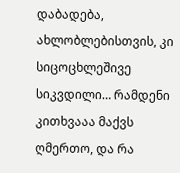დაბადება, ახლობლებისთვის, კი სიცოცხლეშივე სიკვდილი… რამდენი კითხვააა მაქვს ღმერთო, და რა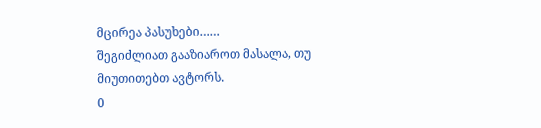მცირეა პასუხები……
შეგიძლიათ გააზიაროთ მასალა, თუ მიუთითებთ ავტორს.
0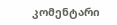კომენტარი